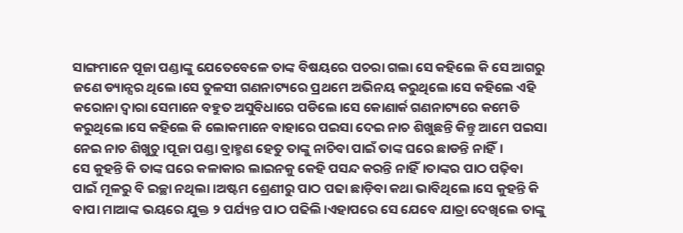ସାଙ୍ଗମାନେ ପୂଜା ପଣ୍ଡାଙ୍କୁ ଯେତେବେଳେ ତାଙ୍କ ବିଷୟରେ ପଚରା ଗଲା ସେ କହିଲେ କି ସେ ଆଗରୁ ଜଣେ ଡ୍ୟାନ୍ସର ଥିଲେ।ସେ ତୁଳସୀ ଗଣନାଟ୍ୟରେ ପ୍ରଥମେ ଅଭିନୟ କରୁଥିଲେ।ସେ କହିଲେ ଏହି କରୋନା ଦ୍ବାରା ସେମାନେ ବହୁତ ଅସୁବିଧାରେ ପଡିଲେ।ସେ କୋଣାର୍କ ଗଣନାଟ୍ୟରେ କମେଡି କରୁଥିଲେ।ସେ କହିଲେ କି ଲୋକମାନେ ବାହାରେ ପଇସା ଦେଇ ନାଚ ଶିଖୁଛନ୍ତି କିନ୍ତୁ ଆମେ ପଇସା ନେଇ ନାଚ ଶିଖୁଚୁ।ପୂଜା ପଣ୍ଡା ବ୍ରାହ୍ମଣ ହେତୁ ତାଙ୍କୁ ନାଚିବା ପାଇଁ ତାଙ୍କ ଘରେ ଛାଡନ୍ତି ନାହିଁ।
ସେ କୁହନ୍ତି କି ତାଙ୍କ ଘରେ କଳାକାର ଲାଇନକୁ କେହି ପସନ୍ଦ କରନ୍ତି ନାହିଁ।ତାଙ୍କର ପାଠ ପଢ଼ିବା ପାଇଁ ମୂଳରୁ ବି ଇଚ୍ଛା ନଥିଲା।ଅଷ୍ଟମ ଶ୍ରେଣୀରୁ ପାଠ ପଢା ଛାଡ଼ିବା କଥା ଭାବିଥିଲେ।ସେ କୁହନ୍ତି କି ବାପା ମାଆଙ୍କ ଭୟରେ ଯୁକ୍ତ ୨ ପର୍ଯ୍ୟନ୍ତ ପାଠ ପଢିଲି।ଏହାପରେ ସେ ଯେବେ ଯାତ୍ରା ଦେଖିଲେ ତାଙ୍କୁ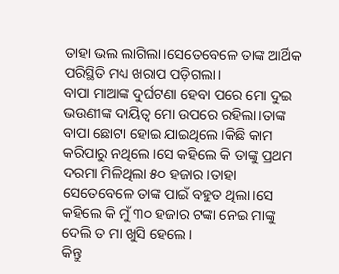ତାହା ଭଲ ଲାଗିଲା।ସେତେବେଳେ ତାଙ୍କ ଆର୍ଥିକ ପରିସ୍ଥିତି ମଧ୍ୟ ଖରାପ ପଡ଼ିଗଲା।
ବାପା ମାଆଙ୍କ ଦୁର୍ଘଟଣା ହେବା ପରେ ମୋ ଦୁଇ ଭଉଣୀଙ୍କ ଦାୟିତ୍ଵ ମୋ ଉପରେ ରହିଲା।ତାଙ୍କ ବାପା ଛୋଟା ହୋଇ ଯାଇଥିଲେ।କିଛି କାମ କରିପାରୁ ନଥିଲେ।ସେ କହିଲେ କି ତାଙ୍କୁ ପ୍ରଥମ ଦରମା ମିଳିଥିଲା ୫୦ ହଜାର।ତାହା ସେତେବେଳେ ତାଙ୍କ ପାଇଁ ବହୁତ ଥିଲା।ସେ କହିଲେ କି ମୁଁ ୩୦ ହଜାର ଟଙ୍କା ନେଇ ମାଙ୍କୁ ଦେଲି ତ ମା ଖୁସି ହେଲେ।
କିନ୍ତୁ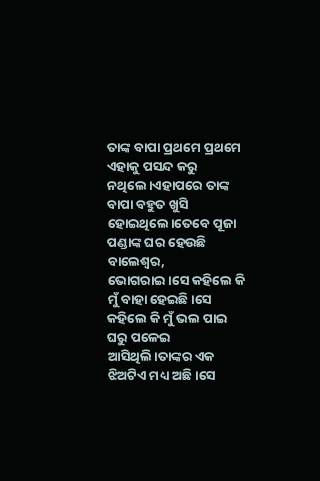ତାଙ୍କ ବାପା ପ୍ରଥମେ ପ୍ରଥମେ ଏହାକୁ ପସନ୍ଦ କରୁ ନଥିଲେ।ଏହାପରେ ତାଙ୍କ ବାପା ବହୁତ ଖୁସି ହୋଇଥିଲେ।ତେବେ ପୂଜା ପଣ୍ଡାଙ୍କ ଘର ହେଉଛି ବାଲେଶ୍ଵର, ଭୋଗରାଇ।ସେ କହିଲେ କି ମୁଁ ବାହା ହେଇଛି।ସେ କହିଲେ କି ମୁଁ ଭଲ ପାଇ ଘରୁ ପଳେଇ ଆସିଥିଲି।ତାଙ୍କର ଏକ ଝିଅଟିଏ ମଧ୍ୟ ଅଛି।ସେ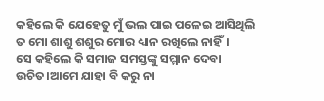କହିଲେ କି ଯେହେତୁ ମୁଁ ଭଲ ପାଇ ପଳେଇ ଆସିଥିଲି ତ ମୋ ଶାଶୁ ଶଶୁର ମୋର ଧ୍ୟାନ ରଖିଲେ ନାହିଁ।
ସେ କହିଲେ କି ସମାଜ ସମସ୍ତଙ୍କୁ ସମ୍ମାନ ଦେବା ଉଚିତ।ଆମେ ଯାହା ବି କରୁ ନା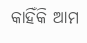କାହିଁକି ଆମ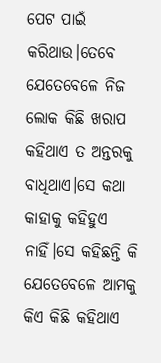ପେଟ ପାଇଁ କରିଥାଉ।ତେବେ ଯେତେବେଳେ ନିଜ ଲୋକ କିଛି ଖରାପ କହିଥାଏ ତ ଅନ୍ତରକୁ ବାଧିଥାଏ।ସେ କଥା କାହାକୁ କହିହୁଏ ନାହିଁ।ସେ କହିଛନ୍ତି କି ଯେତେବେଳେ ଆମକୁ କିଏ କିଛି କହିଥାଏ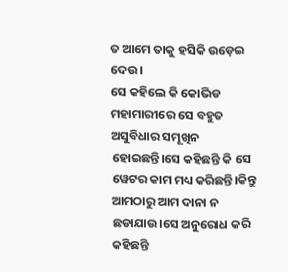ତ ଆମେ ତାକୁ ହସିକି ଉଡ଼େଇ ଦେଉ।
ସେ କହିଲେ କି କୋଭିଡ ମହାମାରୀରେ ସେ ବହୁତ ଅସୁବିଧାର ସମୂଖିନ ହୋଇଛନ୍ତି।ସେ କହିଛନ୍ତି କି ସେ ୱେଟର କାମ ମଧ୍ୟ କରିଛନ୍ତି।କିନ୍ତୁ ଆମଠାରୁ ଆମ ଦାନା ନ ଛଡାଯାଉ।ସେ ଅନୁରୋଧ କରି କହିଛନ୍ତି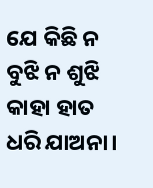ଯେ କିଛି ନ ବୁଝି ନ ଶୁଝି କାହା ହାତ ଧରି ଯାଅନା।